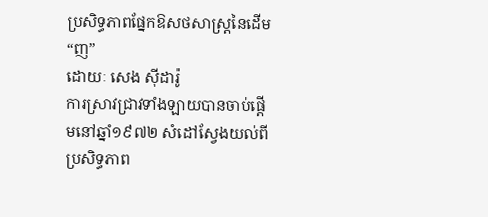ប្រសិទ្ធភាពផ្នែកឱសថសាស្ត្រនៃដើម “ញ”
ដោយៈ សេង ស៊ីដារ៉ូ
ការស្រាវជ្រាវទាំងឡាយបានចាប់ផ្តើមនៅឆ្នាំ១៩៧២ សំដៅស្វែងយល់ពីប្រសិទ្ធភាព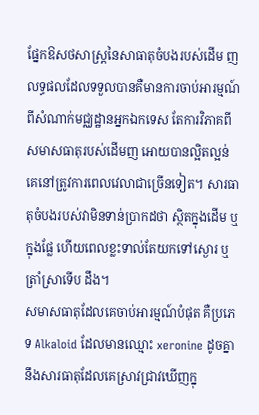ផ្នែកឱសថសាស្ត្រនៃសាធាតុចំបងរបស់ដើម ញ លទ្ធផលដែលទទួលបានគឺមានការចាប់អារម្មណ៍ពីសំណាក់មជ្ឈដ្ឋានអ្នកឯកទេស តែការវិភាគពីសមាសធាតុរបស់ដើមញ អោយបានល្អិតល្អន់ គេនៅត្រូវការពេលវេលាជាច្រើនទៀត។ សារធាតុចំបងរបស់វាមិនទាន់ប្រាកដថា ស្ថិតក្នុងដើម ឬក្នុងផ្លែ ហើយពេលខ្លះទាល់តែយកទៅស្ងោរ ឬត្រាំស្រាទើប ដឹង។
សមាសធាតុដែលគេចាប់អារម្មណ៍បំផុត គឺប្រភេទ Alkaloid ដែលមានឈ្មោះ xeronine ដូចគ្នានឹងសារធាតុដែលគេស្រាវជ្រាវឃើញក្នុ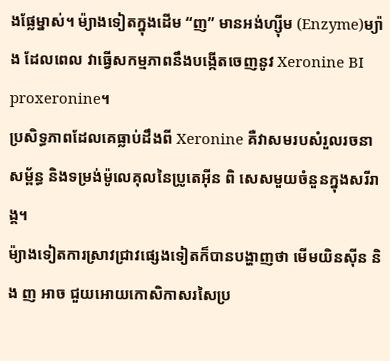ងផ្លែម្នាស់។ ម៉្យាងទៀតក្នុងដើម “ញ” មានអង់ហ្ស៊ីម (Enzyme)ម្យ៉ាង ដែលពេល វាធ្វើសកម្មភាពនឹងបង្កើតចេញនូវ Xeronine BI proxeronine។
ប្រសិទ្ធភាពដែលគេធ្លាប់ដឹងពី Xeronine គឺវាសមរបសំរួលរចនាសម្ព័ន្ធ និងទម្រង់ម៉ូលេគុលនៃប្រូតេអ៊ីន ពិ សេសមួយចំនួនក្នុងសរីរាង្គ។
ម៉្យាងទៀតការស្រាវជ្រាវផ្សេងទៀតក៏បានបង្ហាញថា មើមយិនស៊ីន និង ញ អាច ជួយអោយកោសិកាសរសៃប្រ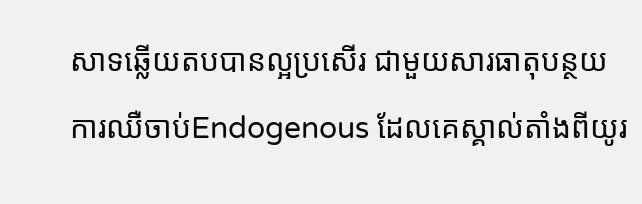សាទឆ្លើយតបបានល្អប្រសើរ ជាមួយសារធាតុបន្ថយការឈឺចាប់Endogenous ដែលគេស្គាល់តាំងពីយូរ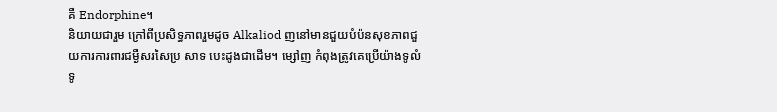គឺ Endorphine។
និយាយជារួម ក្រៅពីប្រសិទ្ធភាពរួមដូច Alkaliod ញនៅមានជួយបំប៉នសុខភាពជួយការការពារជម្ងឺសរសៃប្រ សាទ បេះដូងជាដើម។ ម្សៅញ កំពុងត្រូវគេប្រើយ៉ាងទូលំទូ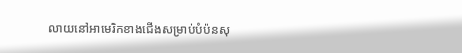លាយនៅអាមេរិកខាងជើងសម្រាប់បំប៉នសុ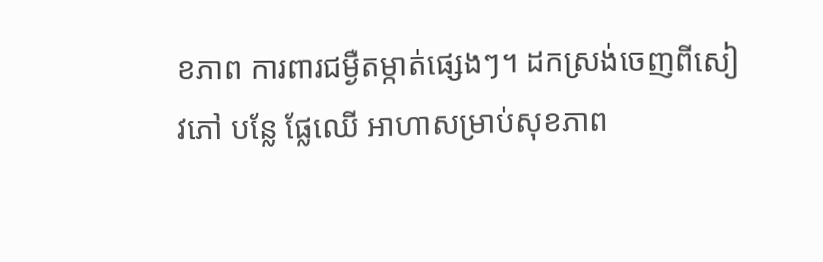ខភាព ការពារជម្ងឺតម្កាត់ផ្សេងៗ។ ដកស្រង់ចេញពីសៀវភៅ បន្លែ ផ្លែឈើ អាហាសម្រាប់សុខភាព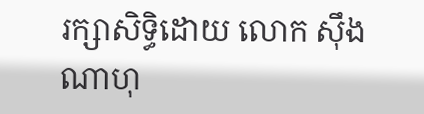រក្សាសិទ្ធិដោយ លោក ស៊ឹង ណាហុ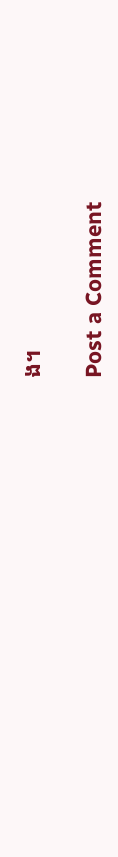ង។

Post a Comment